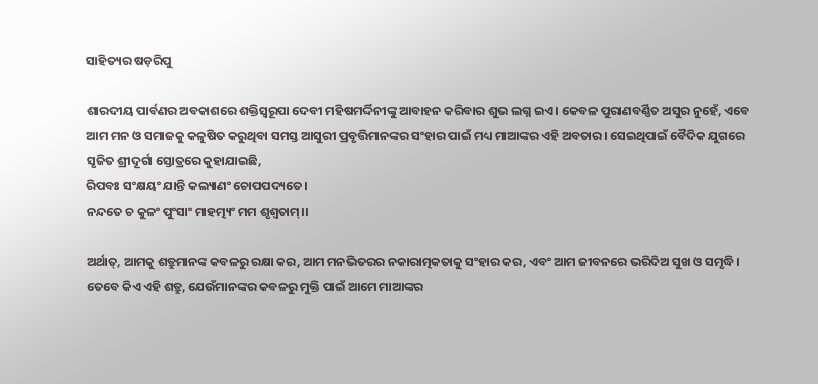ସାହିତ୍ୟର ଷଡ଼ରିପୁ

ଶାରଦୀୟ ପାର୍ବଣର ଅବକାଶରେ ଶକ୍ତିସ୍ୱରୂପା ଦେବୀ ମହିଷମର୍ଦ୍ଦିନୀଙ୍କୁ ଆବାହନ କରିବାର ଶୁଭ ଲଗ୍ନ ଇଏ। କେବଳ ପୁରାଣବର୍ଣ୍ଣିତ ଅସୁର ନୁହେଁ, ଏବେ ଆମ ମନ ଓ ସମାଜକୁ କଳୁଷିତ କରୁଥିବା ସମସ୍ତ ଆସୁରୀ ପ୍ରବୃତ୍ତିମାନଙ୍କର ସଂହାର ପାଇଁ ମଧ୍ୟ ମାଆଙ୍କର ଏହି ଅବତାର। ସେଇଥିପାଇଁ ବୈଦିକ ଯୁଗରେ ସୃଜିତ ଶ୍ରୀଦୂର୍ଗା ସ୍ତୋତ୍ରରେ କୁହାଯାଇଛି,
ରିପବଃ ସଂକ୍ଷୟଂ ଯାନ୍ତି କଲ୍ୟାଣଂ ଚୋପପଦ୍ୟତେ।
ନନ୍ଦତେ ଚ କୁଳଂ ପୁଂସାଂ ମାହତ୍ମ୍ୟଂ ମମ ଶୃଶ୍ୱତାମ୍।।

ଅର୍ଥାତ୍‌, ଆମକୁ ଶତ୍ରୁମାନଙ୍କ କବଳରୁ ରକ୍ଷା କର, ଆମ ମନଭିତରର ନକାରାତ୍ମକତାକୁ ସଂହାର କର, ଏବଂ ଆମ ଜୀବନରେ ଭରିଦିଅ ସୁଖ ଓ ସମୃଦ୍ଧି।
ତେବେ କିଏ ଏହି ଶତ୍ରୁ, ଯେଉଁମାନଙ୍କର କବଳରୁ ମୁକ୍ତି ପାଇଁ ଆମେ ମାଆଙ୍କର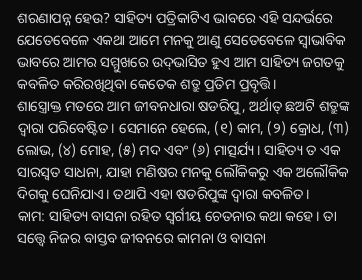ଶରଣାପନ୍ନ ହେଉ? ସାହିତ୍ୟ ପତ୍ରିକାଟିଏ ଭାବରେ ଏହି ସନ୍ଦର୍ଭରେ ଯେତେବେଳେ ଏକଥା ଆମେ ମନକୁ ଆଣୁ ସେତେବେଳେ ସ୍ୱାଭାବିକ ଭାବରେ ଆମର ସମ୍ମୁଖରେ ଉଦ୍‌ଭାସିତ ହୁଏ ଆମ ସାହିତ୍ୟ ଜଗତକୁ କବଳିତ କରିରଖିଥିବା କେତେକ ଶତ୍ରୁ ପ୍ରତିମ ପ୍ରବୃତ୍ତି।
ଶାସ୍ତ୍ରୋକ୍ତ ମତରେ ଆମ ଜୀବନଧାରା ଷଡରିପୁ, ଅର୍ଥାତ୍ ଛଅଟି ଶତ୍ରୁଙ୍କ ଦ୍ୱାରା ପରିବେଷ୍ଟିତ। ସେମାନେ ହେଲେ, (୧) କାମ, (୨) କ୍ରୋଧ, (୩) ଲୋଭ, (୪) ମୋହ, (୫) ମଦ ଏବଂ (୬) ମାତ୍ସର୍ଯ୍ୟ। ସାହିତ୍ୟ ତ ଏକ ସାରସ୍ୱତ ସାଧନା, ଯାହା ମଣିଷର ମନକୁ ଲୌକିକରୁ ଏକ ଅଲୌକିକ ଦିଗକୁ ଘେନିଯାଏ। ତଥାପି ଏହା ଷଡରିପୁଙ୍କ ଦ୍ୱାରା କବଳିତ।
କାମ: ସାହିତ୍ୟ ବାସନା ରହିତ ସ୍ୱର୍ଗୀୟ ଚେତନାର କଥା କହେ। ତା ସତ୍ତ୍ୱେ ନିଜର ବାସ୍ତବ ଜୀବନରେ କାମନା ଓ ବାସନା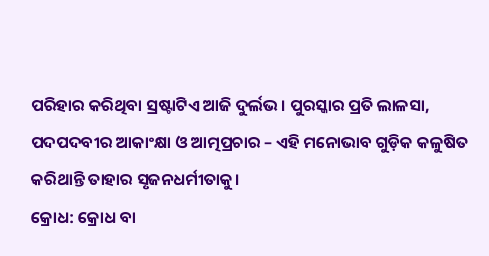ପରିହାର କରିଥିବା ସ୍ରଷ୍ଟାଟିଏ ଆଜି ଦୁର୍ଲଭ। ପୁରସ୍କାର ପ୍ରତି ଲାଳସା, ପଦପଦବୀର ଆକାଂକ୍ଷା ଓ ଆତ୍ମପ୍ରଚାର – ଏହି ମନୋଭାବ ଗୁଡ଼ିକ କଳୁଷିତ କରିଥାନ୍ତି ତାହାର ସୃଜନଧର୍ମୀତାକୁ।
କ୍ରୋଧ: କ୍ରୋଧ ବା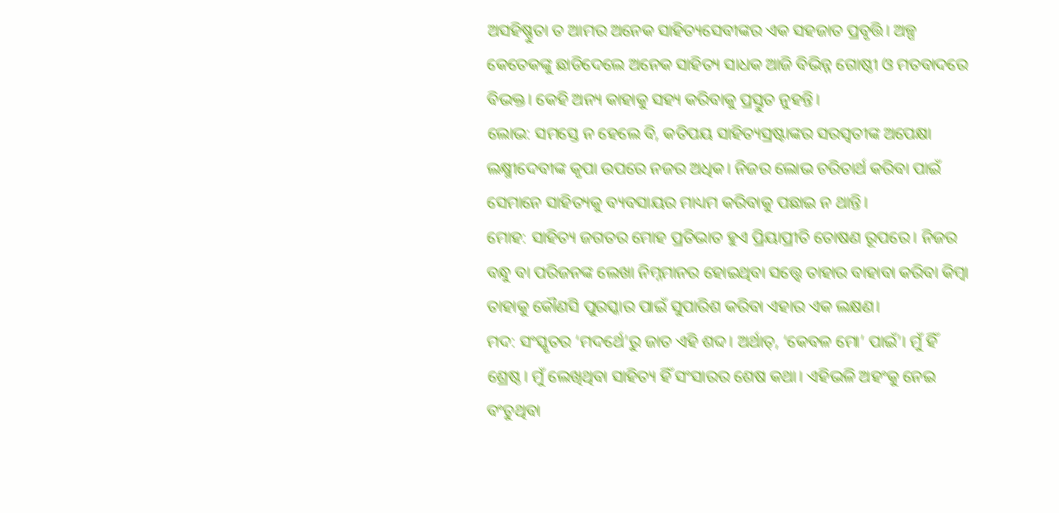ଅସହିଷ୍ଣୁତା ତ ଆମର ଅନେକ ସାହିତ୍ୟସେବୀଙ୍କର ଏକ ସହଜାତ ପ୍ରବୃତ୍ତି। ଅଳ୍ପ କେତେକଙ୍କୁ ଛାଡିଦେଲେ ଅନେକ ସାହିତ୍ୟ ସାଧକ ଆଜି ବିଭିନ୍ନ ଗୋଷ୍ଠୀ ଓ ମତବାଦରେ ବିଭକ୍ତ। କେହି ଅନ୍ୟ କାହାକୁ ସହ୍ୟ କରିବାକୁ ପ୍ରସ୍ତୁତ ନୁହନ୍ତି।
ଲୋଭ: ସମସ୍ତେ ନ ହେଲେ ବି, କତିପୟ ସାହିତ୍ୟସ୍ରଷ୍ଟାଙ୍କର ସରସ୍ୱତୀଙ୍କ ଅପେକ୍ଷା ଲକ୍ଷ୍ମୀଦେବୀଙ୍କ କୃପା ଉପରେ ନଜର ଅଧିକ। ନିଜର ଲୋଭ ଚରିତାର୍ଥ କରିବା ପାଇଁ ସେମାନେ ସାହିତ୍ୟକୁ ବ୍ୟବସାୟର ମାଧ୍ୟମ କରିବାକୁ ପଛାଇ ନ ଥାନ୍ତି।
ମୋହ: ସାହିତ୍ୟ ଜଗତର ମୋହ ପ୍ରତିଭାତ ହୁଏ ପ୍ରିୟାପ୍ରୀତି ତୋଷଣ ରୂପରେ। ନିଜର ବନ୍ଧୁ ବା ପରିଜନଙ୍କ ଲେଖା ନିମ୍ନମାନର ହୋଇଥିବା ସତ୍ତ୍ୱେ ତାହାର ବାହାବା କରିବା କିମ୍ବା ତାହାକୁ କୌଣସି ପୁରସ୍କାର ପାଇଁ ସୁପାରିଶ କରିବା ଏହାର ଏକ ଲକ୍ଷଣ।
ମଦ: ସଂସ୍କୃତର ‘ମଦର୍ଥେ’ରୁ ଜାତ ଏହି ଶବ୍ଦ। ଅର୍ଥାତ୍‌, ‘କେବଳ ମୋ’ ପାଇଁ’। ମୁଁ ହିଁ ଶ୍ରେଷ୍ଠ। ମୁଁ ଲେଖିଥିବା ସାହିତ୍ୟ ହିଁ ସଂସାରର ଶେଷ କଥା। ଏହିଭଳି ଅହଂକୁ ନେଇ ବଂଚୁଥିବା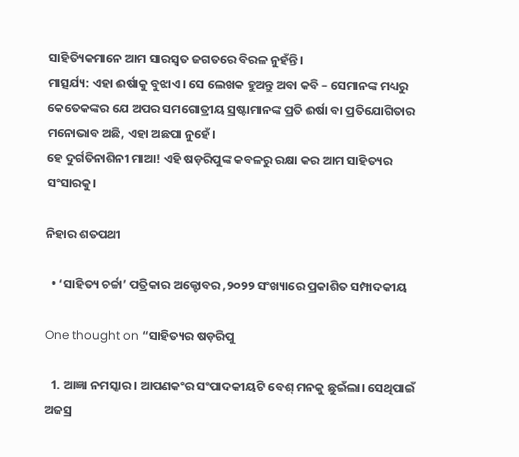ସାହିତ୍ୟିକମାନେ ଆମ ସାରସ୍ୱତ ଜଗତରେ ବିରଳ ନୁହଁନ୍ତି।
ମାତ୍ସର୍ଯ୍ୟ: ଏହା ଈର୍ଷାକୁ ବୁଝାଏ। ସେ ଲେଖକ ହୁଅନ୍ତୁ ଅବା କବି – ସେମାନଙ୍କ ମଧ୍ୟରୁ କେତେକଙ୍କର ଯେ ଅପର ସମଗୋତ୍ରୀୟ ସ୍ରଷ୍ଟାମାନଙ୍କ ପ୍ରତି ଈର୍ଷା ବା ପ୍ରତିଯୋଗିତାର ମନୋଭାବ ଅଛି, ଏହା ଅଛପା ନୁହେଁ।
ହେ ଦୁର୍ଗତିନାଶିନୀ ମାଆ! ଏହି ଷଡ଼ରିପୁଙ୍କ କବଳରୁ ରକ୍ଷା କର ଆମ ସାହିତ୍ୟର ସଂସାରକୁ।

ନିହାର ଶତପଥୀ

  • ‘ସାହିତ୍ୟ ଚର୍ଚ୍ଚା’ ପତ୍ରିକାର ଅକ୍ଟୋବର ,୨୦୨୨ ସଂଖ୍ୟାରେ ପ୍ରକାଶିତ ସମ୍ପାଦକୀୟ

One thought on “ସାହିତ୍ୟର ଷଡ଼ରିପୁ

  1. ଆଜ୍ଞା ନମସ୍କାର। ଆପଣକଂର ସଂପାଦକୀୟଟି ବେଶ୍ ମନକୁ ଛୁଇଁଲା। ସେଥିପାଇଁ ଅଜସ୍ର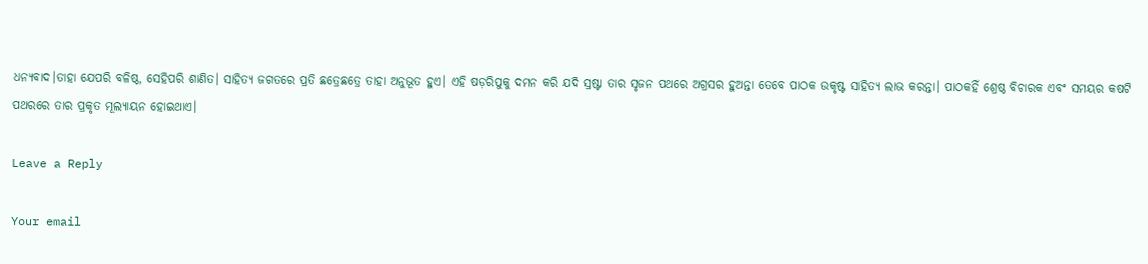ଧନ୍ୟବାଦ।ତାହା ଯେପରି ବଳିଷ୍ଠ, ସେହିପରି ଶାଣିତ। ସାହିତ୍ୟ ଜଗତରେ ପ୍ରତି ଛତ୍ରେଛତ୍ରେ ତାହା ଅନୁଭୂତ ହୁଏ। ଏହି ଷଡ଼ରିପୁକୁ ଦମନ କରି ଯଦି ସ୍ରଷ୍ଟା ତାର ସୃଜନ ପଥରେ ଅଗ୍ରସର ହୁଅନ୍ତା ତେବେ ପାଠକ ଉକୃଷ୍ଟ ସାହିତ୍ୟ ଲାଭ କରନ୍ତା। ପାଠକହିଁ ଶ୍ରେଷ୍ଠ ବିଚାରକ ଏବଂ ସମୟର କଷଟି ପଥରରେ ତାର ପ୍ରକୃତ ମୂଲ୍ୟାୟନ ହୋଇଥାଏ।

Leave a Reply

Your email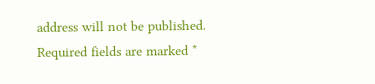address will not be published. Required fields are marked *